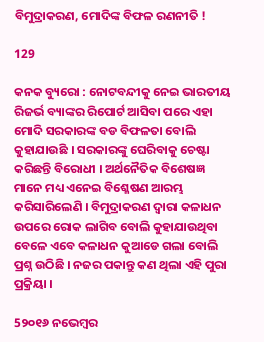ବିମୁଦ୍ରାକରଣ, ମୋଦିଙ୍କ ବିଫଳ ରଣନୀତି !

129

କନକ ବ୍ୟୁରୋ : ନୋଟବନ୍ଦୀକୁ ନେଇ ଭାରତୀୟ ରିଜର୍ଭ ବ୍ୟାଙ୍କର ରିପୋର୍ଟ ଆସିବା ପରେ ଏହା ମୋଦି ସରକାରଙ୍କ ବଡ ବିଫଳତା ବୋଲି କୁହାଯାଉଛି । ସରକାରଙ୍କୁ ଘେରିବାକୁ ଚେଷ୍ଟା କରିଛନ୍ତି ବିରୋଧୀ । ଅର୍ଥନୈତିକ ବିଶେଷଜ୍ଞ ମାନେ ମଧ୍ୟ ଏନେଇ ବିଶ୍ଳେଷଣ ଆରମ୍ଭ କରିସାରିଲେଣି । ବିମୁଦ୍ରାକରଣ ଦ୍ୱାରା କଳାଧନ ଉପରେ ରୋକ ଲାଗିବ ବୋଲି କୁହାଯାଉଥିବା ବେଳେ ଏବେ କଳାଧନ କୁଆଡେ ଗଲା ବୋଲି ପ୍ରଶ୍ନ ଉଠିଛି । ନଜର ପକାନ୍ତୁ କଣ ଥିଲା ଏହି ପୁରା ପ୍ରକ୍ରିୟା ।

5୨୦୧୬ ନଭେମ୍ବର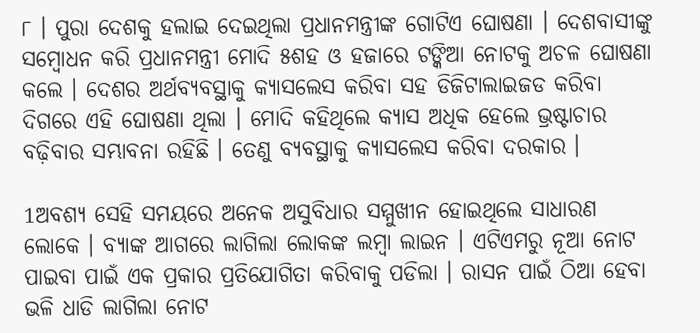୮ । ପୁରା ଦେଶକୁ ହଲାଇ ଦେଇଥିଲା ପ୍ରଧାନମନ୍ତ୍ରୀଙ୍କ ଗୋଟିଏ ଘୋଷଣା । ଦେଶବାସୀଙ୍କୁ ସମ୍ବୋଧନ କରି ପ୍ରଧାନମନ୍ତ୍ରୀ ମୋଦି ୫ଶହ ଓ ହଜାରେ ଟଙ୍କିଆ ନୋଟକୁ ଅଚଳ ଘୋଷଣା କଲେ । ଦେଶର ଅର୍ଥବ୍ୟବସ୍ଥାକୁ କ୍ୟାସଲେସ କରିବା ସହ ଡିଜିଟାଲାଇଜଡ କରିବା ଦିଗରେ ଏହି ଘୋଷଣା ଥିଲା । ମୋଦି କହିଥିଲେ କ୍ୟାସ ଅଧିକ ହେଲେ ଭ୍ରଷ୍ଟାଚାର ବଢ଼ିବାର ସମ୍ଭାବନା ରହିଛି । ତେଣୁ ବ୍ୟବସ୍ଥାକୁ କ୍ୟାସଲେସ କରିବା ଦରକାର ।

1ଅବଶ୍ୟ ସେହି ସମୟରେ ଅନେକ ଅସୁବିଧାର ସମ୍ମୁଖୀନ ହୋଇଥିଲେ ସାଧାରଣ ଲୋକେ । ବ୍ୟାଙ୍କ ଆଗରେ ଲାଗିଲା ଲୋକଙ୍କ ଲମ୍ବା ଲାଇନ । ଏଟିଏମରୁ ନୂଆ ନୋଟ ପାଇବା ପାଇଁ ଏକ ପ୍ରକାର ପ୍ରତିଯୋଗିତା କରିବାକୁ ପଡିଲା । ରାସନ ପାଇଁ ଠିଆ ହେବା ଭଳି ଧାଡି ଲାଗିଲା ନୋଟ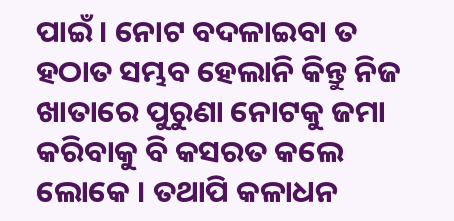ପାଇଁ । ନୋଟ ବଦଳାଇବା ତ ହଠାତ ସମ୍ଭବ ହେଲାନି କିନ୍ତୁ ନିଜ ଖାତାରେ ପୁରୁଣା ନୋଟକୁ ଜମା କରିବାକୁ ବି କସରତ କଲେ ଲୋକେ । ତଥାପି କଳାଧନ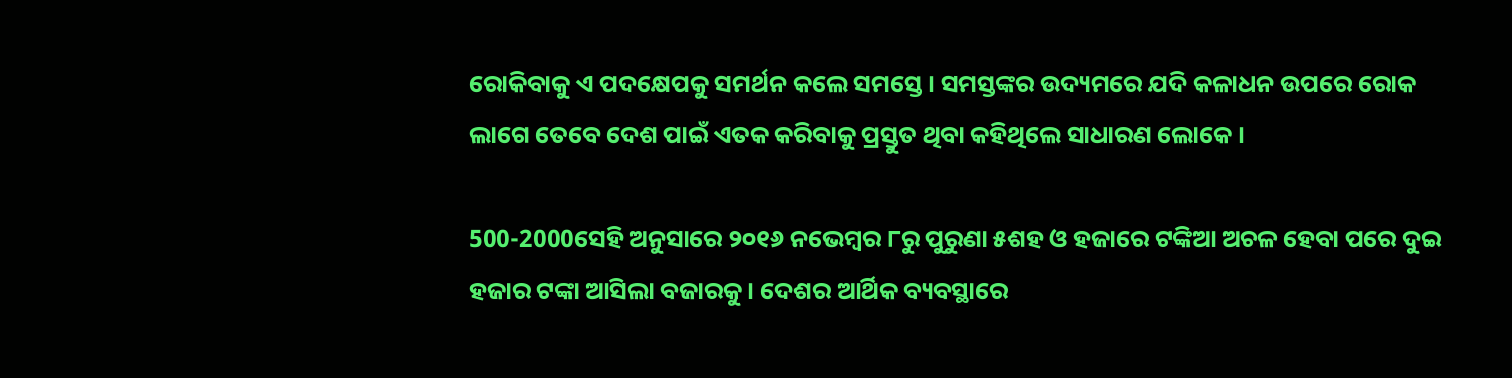ରୋକିବାକୁ ଏ ପଦକ୍ଷେପକୁ ସମର୍ଥନ କଲେ ସମସ୍ତେ । ସମସ୍ତଙ୍କର ଉଦ୍ୟମରେ ଯଦି କଳାଧନ ଉପରେ ରୋକ ଲାଗେ ତେବେ ଦେଶ ପାଇଁ ଏତକ କରିବାକୁ ପ୍ରସ୍ତୁତ ଥିବା କହିଥିଲେ ସାଧାରଣ ଲୋକେ ।

500-2000ସେହି ଅନୁସାରେ ୨୦୧୬ ନଭେମ୍ବର ୮ରୁ ପୁରୁଣା ୫ଶହ ଓ ହଜାରେ ଟଙ୍କିଆ ଅଚଳ ହେବା ପରେ ଦୁଇ ହଜାର ଟଙ୍କା ଆସିଲା ବଜାରକୁ । ଦେଶର ଆର୍ଥିକ ବ୍ୟବସ୍ଥାରେ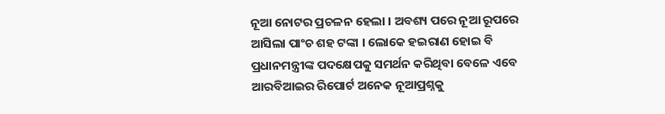ନୂଆ ନୋଟର ପ୍ରଚଳନ ହେଲା । ଅବଶ୍ୟ ପରେ ନୂଆ ରୂପରେ ଆସିଲା ପାଂଚ ଶହ ଟଙ୍କା । ଲୋକେ ହଇରାଣ ହୋଇ ବି ପ୍ରଧାନମନ୍ତ୍ରୀଙ୍କ ପଦକ୍ଷେପକୁ ସମର୍ଥନ କରିଥିବା ବେଳେ ଏବେ ଆରବିଆଇର ରିପୋର୍ଟ ଅନେକ ନୂଆପ୍ରଶ୍ନକୁ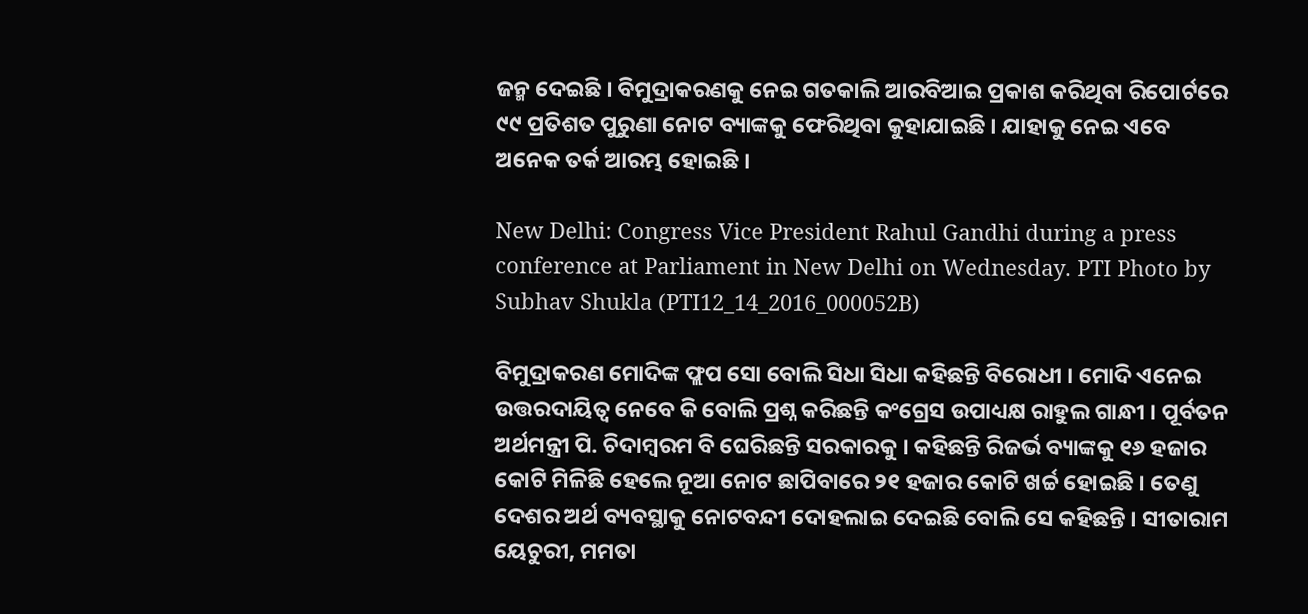ଜନ୍ମ ଦେଇଛି । ବିମୁଦ୍ରାକରଣକୁ ନେଇ ଗତକାଲି ଆରବିଆଇ ପ୍ରକାଶ କରିଥିବା ରିପୋର୍ଟରେ ୯୯ ପ୍ରତିଶତ ପୁରୁଣା ନୋଟ ବ୍ୟାଙ୍କକୁ ଫେରିଥିବା କୁହାଯାଇଛି । ଯାହାକୁ ନେଇ ଏବେ ଅନେକ ତର୍କ ଆରମ୍ଭ ହୋଇଛି ।

New Delhi: Congress Vice President Rahul Gandhi during a press conference at Parliament in New Delhi on Wednesday. PTI Photo by Subhav Shukla (PTI12_14_2016_000052B)

ବିମୁଦ୍ରାକରଣ ମୋଦିଙ୍କ ଫ୍ଲପ ସୋ ବୋଲି ସିଧା ସିଧା କହିଛନ୍ତି ବିରୋଧୀ । ମୋଦି ଏନେଇ ଉତ୍ତରଦାୟିତ୍ୱ ନେବେ କି ବୋଲି ପ୍ରଶ୍ନ କରିଛନ୍ତି କଂଗ୍ରେସ ଉପାଧ୍ୟକ୍ଷ ରାହୁଲ ଗାନ୍ଧୀ । ପୂର୍ବତନ ଅର୍ଥମନ୍ତ୍ରୀ ପି. ଚିଦାମ୍ବରମ ବି ଘେରିଛନ୍ତି ସରକାରକୁ । କହିଛନ୍ତି ରିଜର୍ଭ ବ୍ୟାଙ୍କକୁ ୧୬ ହଜାର କୋଟି ମିଳିଛି ହେଲେ ନୂଆ ନୋଟ ଛାପିବାରେ ୨୧ ହଜାର କୋଟି ଖର୍ଚ୍ଚ ହୋଇଛି । ତେଣୁ ଦେଶର ଅର୍ଥ ବ୍ୟବସ୍ଥାକୁ ନୋଟବନ୍ଦୀ ଦୋହଲାଇ ଦେଇଛି ବୋଲି ସେ କହିଛନ୍ତି । ସୀତାରାମ ୟେଚୁରୀ, ମମତା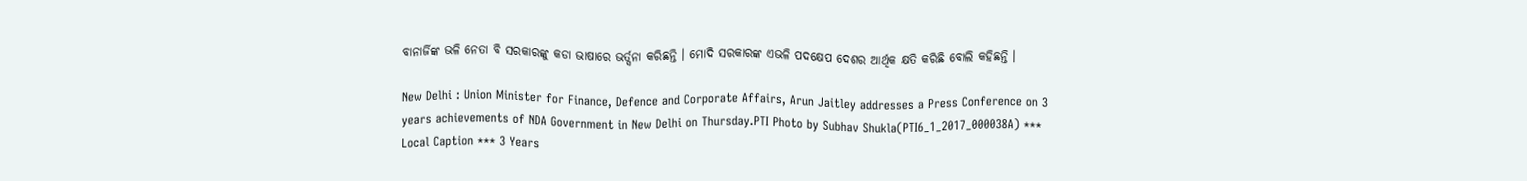ବାନାର୍ଜିଙ୍କ ଭଳି ନେତା ବି ସରକାରଙ୍କୁ କଡା ଭାଷାରେ ଭର୍ତ୍ସନା କରିଛନ୍ତି । ମୋଦି ସରକାରଙ୍କ ଏଭଳି ପଦକ୍ଷେପ ଦେଶର ଆର୍ଥିକ କ୍ଷତି କରିଛି ବୋଲି କହିଛନ୍ତି ।

New Delhi : Union Minister for Finance, Defence and Corporate Affairs, Arun Jaitley addresses a Press Conference on 3 years achievements of NDA Government in New Delhi on Thursday.PTI Photo by Subhav Shukla(PTI6_1_2017_000038A) *** Local Caption *** 3 Years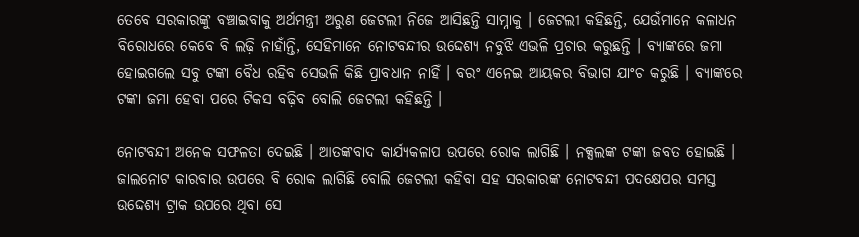ତେବେ ସରକାରଙ୍କୁ ବଞ୍ଚାଇବାକୁ ଅର୍ଥମନ୍ତ୍ରୀ ଅରୁଣ ଜେଟଲୀ ନିଜେ ଆସିଛନ୍ତି ସାମ୍ନାକୁ । ଜେଟଲୀ କହିଛନ୍ତି, ଯେଉଁମାନେ କଳାଧନ ବିରୋଧରେ କେବେ ବି ଲଢ଼ି ନାହାଁନ୍ତି, ସେହିମାନେ ନୋଟବନ୍ଦୀର ଉଦ୍ଦେଶ୍ୟ ନବୁଝି ଏଭଳି ପ୍ରଚାର କରୁଛନ୍ତି । ବ୍ୟାଙ୍କରେ ଜମା ହୋଇଗଲେ ସବୁ ଟଙ୍କା ବୈଧ ରହିବ ସେଭଳି କିଛି ପ୍ରାବଧାନ ନାହିଁ । ବରଂ ଏନେଇ ଆୟକର ବିଭାଗ ଯାଂଚ କରୁଛି । ବ୍ୟାଙ୍କରେ ଟଙ୍କା ଜମା ହେବା ପରେ ଟିକସ ବଢ଼ିବ ବୋଲି ଜେଟଲୀ କହିଛନ୍ତି ।

ନୋଟବନ୍ଦୀ ଅନେକ ସଫଳତା ଦେଇଛି । ଆତଙ୍କବାଦ କାର୍ଯ୍ୟକଳାପ ଉପରେ ରୋକ ଲାଗିଛି । ନକ୍ସଲଙ୍କ ଟଙ୍କା ଜବତ ହୋଇଛି । ଜାଲନୋଟ କାରବାର ଉପରେ ବି ରୋକ ଲାଗିଛି ବୋଲି ଜେଟଲୀ କହିବା ସହ ସରକାରଙ୍କ ନୋଟବନ୍ଦୀ ପଦକ୍ଷେପର ସମସ୍ତ ଉଦ୍ଦେଶ୍ୟ ଟ୍ରାକ ଉପରେ ଥିବା ସେ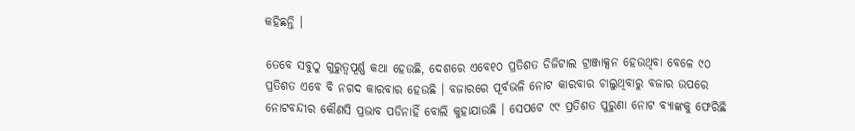କହିଛନ୍ତି ।

ତେବେ ସବୁଠୁ ଗୁରୁତ୍ୱପୂର୍ଣ୍ଣ କଥା ହେଉଛି, ଦେଶରେ ଏବେ୧୦ ପ୍ରତିଶତ ଡିଜିଟାଲ ଟ୍ରାଞ୍ଜାକ୍ସନ ହେଉଥିବା ବେଳେ ୯୦ ପ୍ରତିଶତ ଏବେ ବି ନଗଦ କାରବାର ହେଉଛି । ବଜାରରେ ପୂର୍ବଭଳି ନୋଟ କାରବାର ଚାଲୁଥିବାରୁ ବଜାର ଉପରେ ନୋଟବନ୍ଦୀର କୌଣସି ପ୍ରଭାବ ପଡିନାହିଁ ବୋଲି କୁହାଯାଉଛି । ସେପଟେ ୯୯ ପ୍ରତିଶତ ପୁରୁଣା ନୋଟ ବ୍ୟାଙ୍କକୁ ଫେରିଛି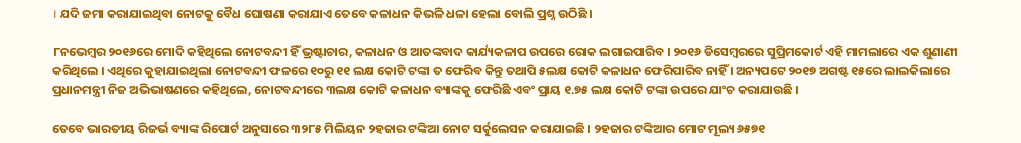। ଯଦି ଜମା କରାଯାଇଥିବା ନୋଟକୁ ବୈଧ ଘୋଷଣା କରାଯାଏ ତେବେ କଳାଧନ କିଭଳି ଧଳା ହେଲା ବୋଲି ପ୍ରଶ୍ନ ଉଠିଛି ।

୮ନଭେମ୍ବର ୨୦୧୬ରେ ମୋଦି କହିଥିଲେ ନୋଟବନ୍ଦୀ ହିଁ ଭ୍ରଷ୍ଟାଚାର, କଳାଧନ ଓ ଆତଙ୍କବାଦ କାର୍ଯ୍ୟକଳାପ ଉପରେ ରୋକ ଲଗାଇପାରିବ । ୨୦୧୬ ଡିସେମ୍ବରରେ ସୁପ୍ରିମକୋର୍ଟ ଏହି ମାମଲାରେ ଏକ ଶୁଣାଣୀ କରିଥିଲେ । ଏଥିରେ କୁହାଯାଇଥିଲା ନୋଟବନ୍ଦୀ ଫଳରେ ୧୦ରୁ ୧୧ ଲକ୍ଷ କୋଟି ଟଙ୍କା ତ ଫେରିବ କିନ୍ତୁ ତଥାପି ୫ଲକ୍ଷ କୋଟି କଳାଧନ ଫେରିପାରିବ ନାହିଁ । ଅନ୍ୟପଟେ ୨୦୧୭ ଅଗଷ୍ଟ ୧୫ରେ ଲାଲକିଲାରେ ପ୍ରଧାନମନ୍ତ୍ରୀ ନିଜ ଅଭିଭାଷଣରେ କହିଥିଲେ, ନୋଟବନ୍ଦୀରେ ୩ଲକ୍ଷ କୋଟି କଳାଧନ ବ୍ୟାଙ୍କକୁ ଫେରିଛି ଏବଂ ପ୍ରାୟ ୧.୭୫ ଲକ୍ଷ କୋଟି ଟଙ୍କା ଉପରେ ଯାଂଚ କରାଯାଉଛି ।

ତେବେ ଭାରତୀୟ ରିଜର୍ଭ ବ୍ୟାଙ୍କ ରିପୋର୍ଟ ଅନୁସାରେ ୩୨୮୫ ମିଲିୟନ ୨ହଜାର ଟଙ୍କିଆ ନୋଟ ସର୍କୁଲେସନ କରାଯାଇଛି । ୨ହଜାର ଟଙ୍କିଆର ମୋଟ ମୂଲ୍ୟ ୬୫୭୧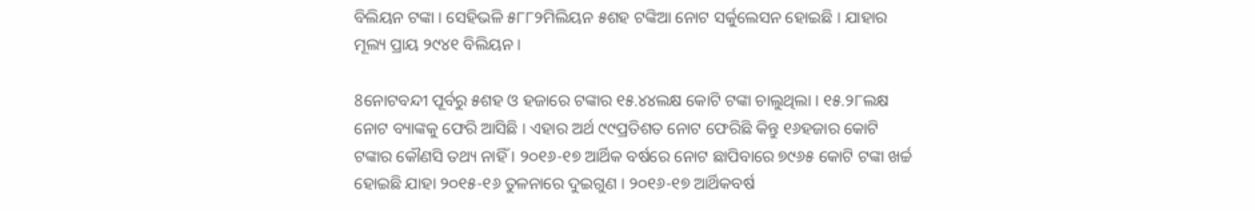ବିଲିୟନ ଟଙ୍କା । ସେହିଭଳି ୫୮୮୨ମିଲିୟନ ୫ଶହ ଟଙ୍କିଆ ନୋଟ ସର୍କୁଲେସନ ହୋଇଛି । ଯାହାର ମୂଲ୍ୟ ପ୍ରାୟ ୨୯୪୧ ବିଲିୟନ ।

8ନୋଟବନ୍ଦୀ ପୂର୍ବରୁ ୫ଶହ ଓ ହଜାରେ ଟଙ୍କାର ୧୫.୪୪ଲକ୍ଷ କୋଟି ଟଙ୍କା ଚାଲୁଥିଲା । ୧୫.୨୮ଲକ୍ଷ ନୋଟ ବ୍ୟାଙ୍କକୁ ଫେରି ଆସିଛି । ଏହାର ଅର୍ଥ ୯୯ପ୍ରତିଶତ ନୋଟ ଫେରିଛି କିନ୍ତୁ ୧୬ହଜାର କୋଟି ଟଙ୍କାର କୌଣସି ତଥ୍ୟ ନାହିଁ । ୨୦୧୬-୧୭ ଆର୍ଥିକ ବର୍ଷରେ ନୋଟ ଛାପିବାରେ ୭୯୬୫ କୋଟି ଟଙ୍କା ଖର୍ଚ୍ଚ ହୋଇଛି ଯାହା ୨୦୧୫-୧୬ ତୁଳନାରେ ଦୁଇଗୁଣ । ୨୦୧୬-୧୭ ଆର୍ଥିକବର୍ଷ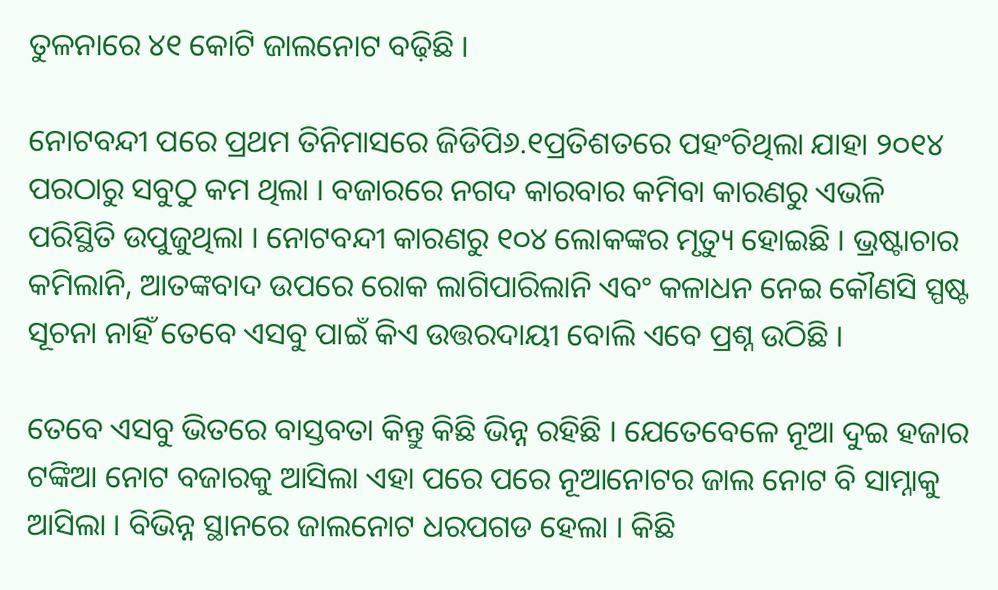ତୁଳନାରେ ୪୧ କୋଟି ଜାଲନୋଟ ବଢ଼ିଛି ।

ନୋଟବନ୍ଦୀ ପରେ ପ୍ରଥମ ତିନିମାସରେ ଜିଡିପି୬.୧ପ୍ରତିଶତରେ ପହଂଚିଥିଲା ଯାହା ୨୦୧୪ ପରଠାରୁ ସବୁଠୁ କମ ଥିଲା । ବଜାରରେ ନଗଦ କାରବାର କମିବା କାରଣରୁ ଏଭଳି ପରିସ୍ଥିତି ଉପୁଜୁଥିଲା । ନୋଟବନ୍ଦୀ କାରଣରୁ ୧୦୪ ଲୋକଙ୍କର ମୃତ୍ୟୁ ହୋଇଛି । ଭ୍ରଷ୍ଟାଚାର କମିଲାନି, ଆତଙ୍କବାଦ ଉପରେ ରୋକ ଲାଗିପାରିଲାନି ଏବଂ କଳାଧନ ନେଇ କୌଣସି ସ୍ପଷ୍ଟ ସୂଚନା ନାହିଁ ତେବେ ଏସବୁ ପାଇଁ କିଏ ଉତ୍ତରଦାୟୀ ବୋଲି ଏବେ ପ୍ରଶ୍ନ ଉଠିଛି ।

ତେବେ ଏସବୁ ଭିତରେ ବାସ୍ତବତା କିନ୍ତୁ କିଛି ଭିନ୍ନ ରହିଛି । ଯେତେବେଳେ ନୂଆ ଦୁଇ ହଜାର ଟଙ୍କିଆ ନୋଟ ବଜାରକୁ ଆସିଲା ଏହା ପରେ ପରେ ନୂଆନୋଟର ଜାଲ ନୋଟ ବି ସାମ୍ନାକୁ ଆସିଲା । ବିଭିନ୍ନ ସ୍ଥାନରେ ଜାଲନୋଟ ଧରପଗଡ ହେଲା । କିଛି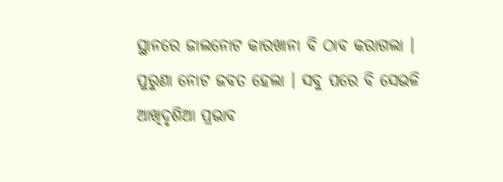ସ୍ଥାନରେ ଜାଲନୋଟ କାରଖାନା ବି ଠାବ କରାଗଲା । ପୁରୁଣା ନୋଟ ଜବତ ହେଲା । ସବୁ ପରେ ବି ସେଭଳି ଆଖିଦୃଶିଆ ପ୍ରଭାବ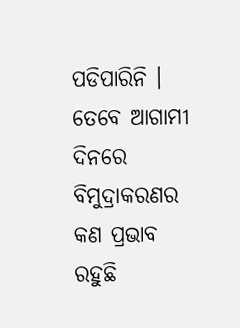ପଡିପାରିନି । ତେବେ ଆଗାମୀ ଦିନରେ ବିମୁଦ୍ରାକରଣର କଣ ପ୍ରଭାବ ରହୁଛି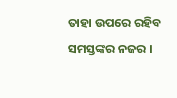ତାହା ଉପରେ ରହିବ ସମସ୍ତଙ୍କର ନଜର ।